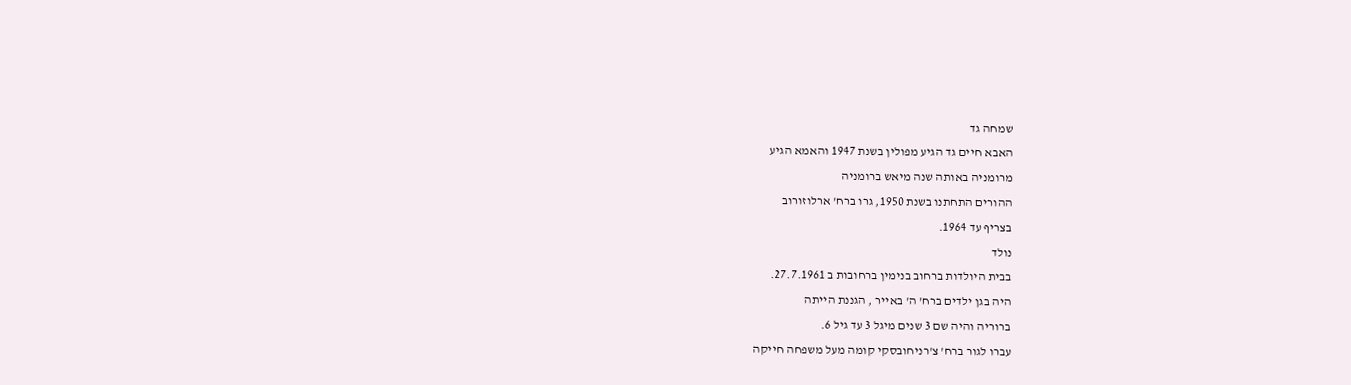שמחה גד
האבא חיים גד הגיע מפולין בשנת 1947 והאמא הגיע
מרומניה באותה שנה מיאש ברומניה
ההורים התחתנו בשנת 1950, גרו ברח' ארלוזורוב
בצריף עד 1964.
נולד
בבית היולדות ברחוב בנימין ברחובות ב 27.7.1961.
היה בגן ילדים ברח' ה' באייר , הגננת הייתה
ברוריה והיה שם 3 שנים מיגל 3 עד גיל 6.
עברו לגור ברח' צ'רניחובסקי קומה מעל משפחה חייקה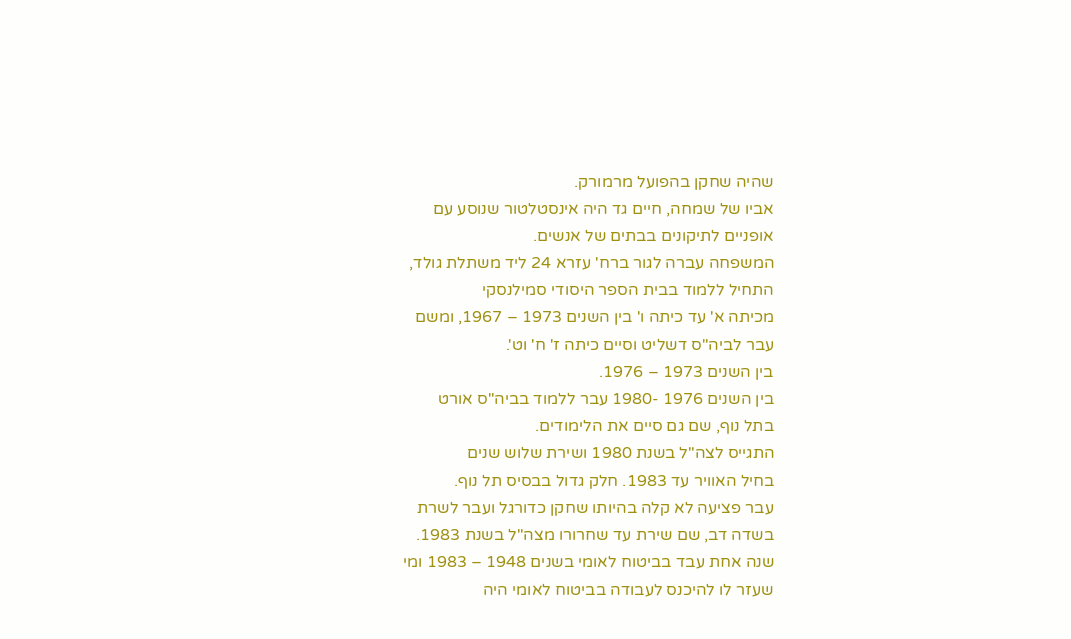שהיה שחקן בהפועל מרמורק.
אביו של שמחה, חיים גד היה אינסטלטור שנוסע עם
אופניים לתיקונים בבתים של אנשים.
המשפחה עברה לגור ברח' עזרא 24 ליד משתלת גולד,
התחיל ללמוד בבית הספר היסודי סמילנסקי
מכיתה א' עד כיתה ו' בין השנים 1973 – 1967, ומשם
עבר לביה"ס דשליט וסיים כיתה ז' ח' וט'.
בין השנים 1973 – 1976.
בין השנים 1976 -1980 עבר ללמוד בביה"ס אורט
בתל נוף, שם גם סיים את הלימודים.
התגייס לצה"ל בשנת 1980 ושירת שלוש שנים
בחיל האוויר עד 1983. חלק גדול בבסיס תל נוף.
עבר פציעה לא קלה בהיותו שחקן כדורגל ועבר לשרת
בשדה דב, שם שירת עד שחרורו מצה"ל בשנת 1983.
שנה אחת עבד בביטוח לאומי בשנים 1948 – 1983 ומי
שעזר לו להיכנס לעבודה בביטוח לאומי היה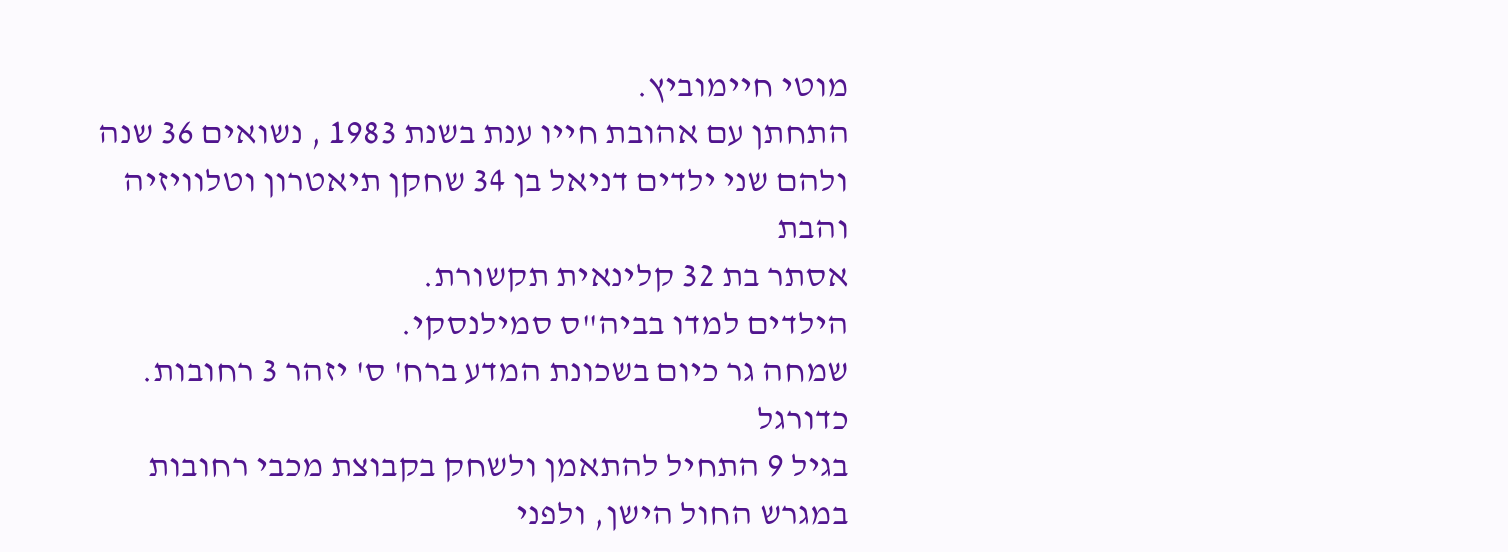מוטי חיימוביץ.
התחתן עם אהובת חייו ענת בשנת 1983 , נשואים 36 שנה ולהם שני ילדים דניאל בן 34 שחקן תיאטרון וטלוויזיה והבת
אסתר בת 32 קלינאית תקשורת.
הילדים למדו בביה"ס סמילנסקי.
שמחה גר כיום בשכונת המדע ברח' ס' יזהר 3 רחובות.
כדורגל
בגיל 9 התחיל להתאמן ולשחק בקבוצת מכבי רחובות
במגרש החול הישן, ולפני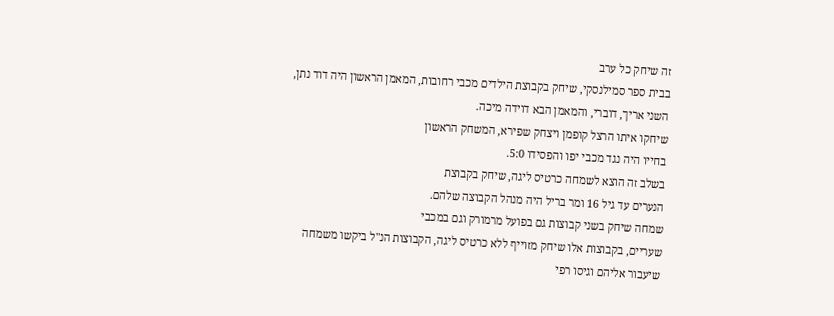זה שיחק כל ערב
בבית ספר סמילנסקי, שיחק בקבוצת הילדים מכבי רחובות, המאמן הראשון היה דוד נתן,
השני אריך, דוברי, והמאמן הבא דוידה מיכה.
שיחקו איתו הרצל קופמן ויצחק שפירא, המשחק הראשון
בחייו היה נגד מכבי יפו והפסידו 5:0.
בשלב זה הוצא לשמחה כרטיס ליגה, שיחק בקבוצת
הנערים עד גיל 16 ומר בריל היה מנהל הקבוצה שלהם.
שמחה שיחק בשני קבוצות גם בפועל מרמורק וגם במכבי
שעריים, בקבוצות אלו שיחק מזוייף ללא כרטיס ליגה, הקבוצות הנ"ל ביקשו משמחה
שיעבור אליהם וגיסו רפי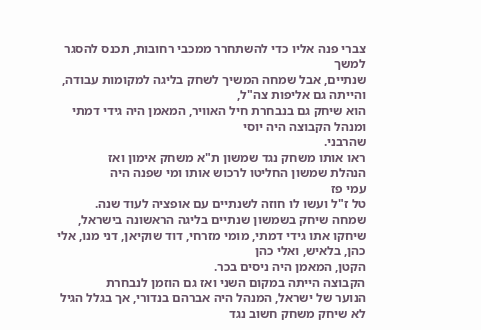צברי פנה אליו כדי להשתחרר ממכבי רחובות, תכנס להסגר למשך
שנתיים, אבל שמחה המשיך לשחק בליגה למקומות עבודה, והייתה גם אליפות צה"ל,
הוא שיחק גם בנבחרת חיל האוויר, המאמן היה גידי דמתי ומנהל הקבוצה היה יוסי
שהרבני.
ראו אותו משחק נגד שמשון ת"א משחק אימון ואז
הנהלת שמשון החליטו לרכוש אותו ומי שפנה היה
עמי פז
טל ז"ל ועשו לו חוזה לשנתיים עם אופציה לעוד שנה.
שמחה שיחק בשמשון שנתיים בליגה הראשונה בישראל,
שיחקו אתו גידי דמתי, מומי מזרחי, דוד שוקיאן, דני מנו, אלי כהן, בלאיש, ואלי כהן
הקטן, המאמן היה ניסים בכר.
הקבוצה הייתה במקום השני ואז גם הוזמן לנבחרת
הנוער של ישראל, המנהל היה אברהם בנדורי, אך בגלל הגיל לא שיחק משחק חשוב נגד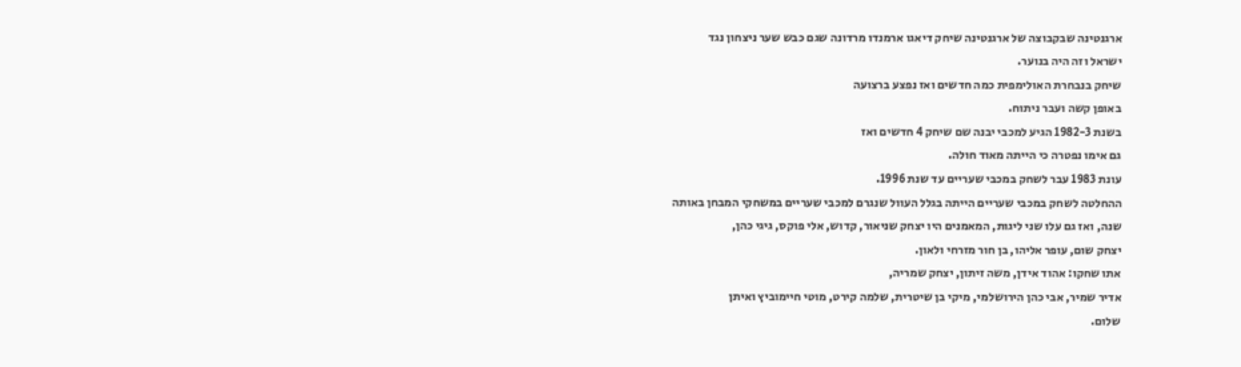ארגנטינה שבקבוצה של ארגנטינה שיחק דיאגו ארמנדו מרדונה שגם כבש שער ניצחון נגד
ישראל וזה היה בנוער.
שיחק בנבחרת האולימפית כמה חדשים ואז נפצע ברצועה
באופן קשה ועבר ניתוח.
בשנת 1982-3 הגיע למכבי יבנה שם שיחק 4 חדשים ואז
גם אימו נפטרה כי הייתה מאוד חולה.
עונת 1983 עבר לשחק במכבי שעריים עד שנת 1996.
ההחלטה לשחק במכבי שעריים הייתה בגלל העוול שנגרם למכבי שעריים במשחקי המבחן באותה
שנה, ואז גם עלו שני ליגות, המאמנים היו יצחק שניאור, קדוש, אלי פוקס, גיגי כהן,
יצחק שום, עופר אליהו, בן חור מזרחי ולאון.
אתו שחקו: אהוד אידן, משה זיתון, יצחק שמריה,
אדיר שמיר, אבי כהן הירושלמי, מיקי בן שיטרית, שלמה קירט, מוטי חיימוביץ ואיתן
שלום.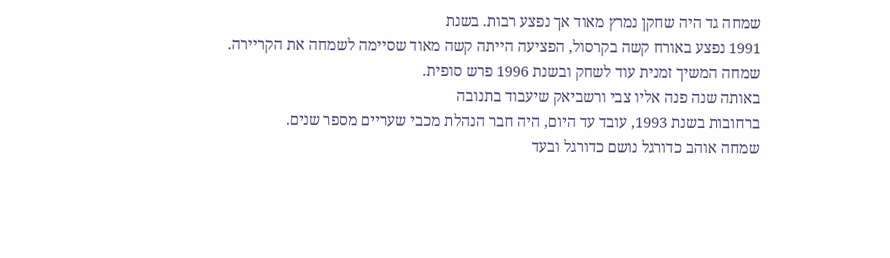שמחה גד היה שחקן נמרץ מאוד אך נפצע רבות. בשנת
1991 נפצע באורח קשה בקרסול, הפציעה הייתה קשה מאוד שסיימה לשמחה את הקריירה.
שמחה המשיך זמנית עוד לשחק ובשנת 1996 פרש סופית.
באותה שנה פנה אליו צבי ורשביאק שיעבוד בתנובה
ברחובות בשנת 1993, עובד עד היום, היה חבר הנהלת מכבי שעריים מספר שנים.
שמחה אוהב כדורגל נושם כדורגל ובעד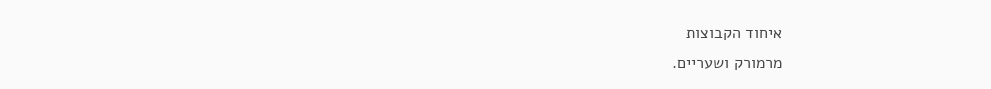איחוד הקבוצות
מרמורק ושעריים.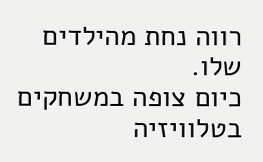רווה נחת מהילדים שלו.
כיום צופה במשחקים בטלוויזיה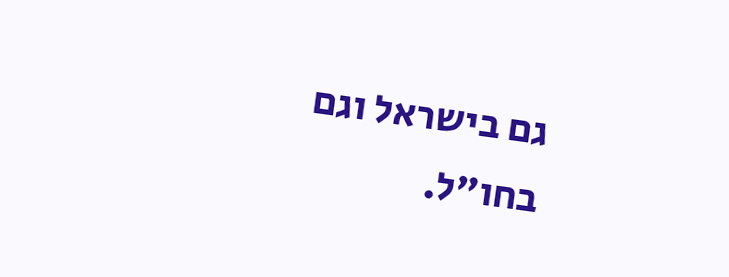גם בישראל וגם
בחו"ל.